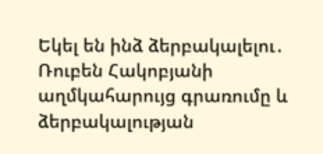Եկել են ինձ ձերբակալելու․ Ռուբեն Հակոբյանի աղմկահարույց գրառումը և ձերբակալության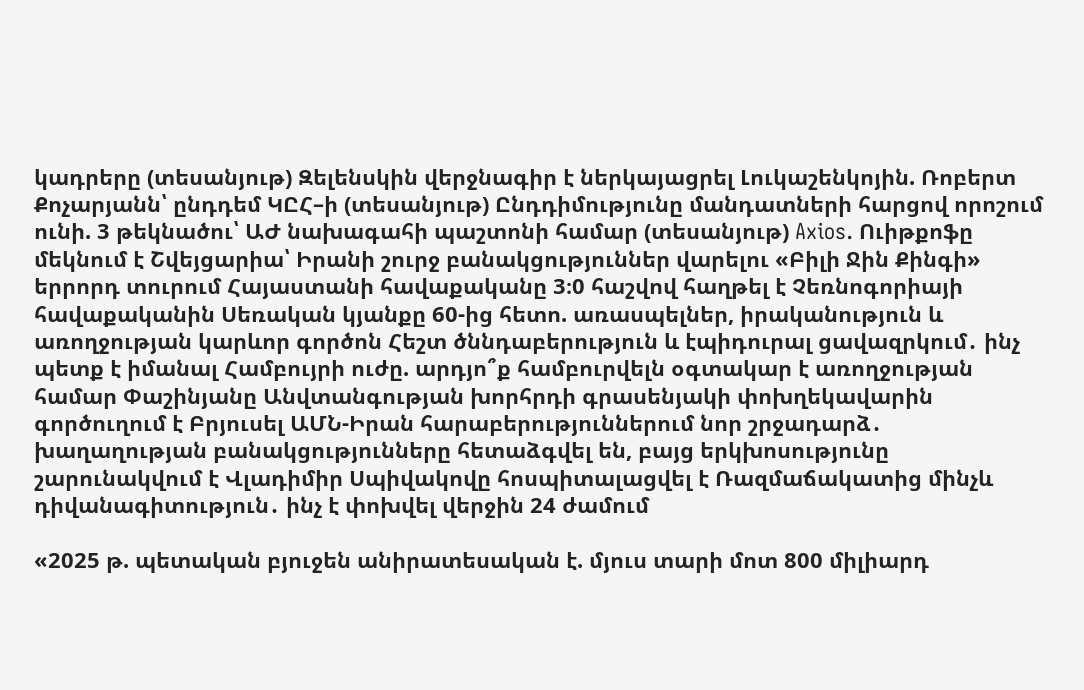կադրերը (տեսանյութ) Զելենսկին վերջնագիր է ներկայացրել Լուկաշենկոյին. Ռոբերտ Քոչարյանն՝ ընդդեմ ԿԸՀ–ի (տեսանյութ) Ընդդիմությունը մանդատների հարցով որոշում ունի. 3 թեկնածու՝ ԱԺ նախագահի պաշտոնի համար (տեսանյութ) Axios. Ուիթքոֆը մեկնում է Շվեյցարիա՝ Իրանի շուրջ բանակցություններ վարելու «Բիլի Ջին Քինգի» երրորդ տուրում Հայաստանի հավաքականը 3։0 հաշվով հաղթել է Չեռնոգորիայի հավաքականին Սեռական կյանքը 60-ից հետո. առասպելներ, իրականություն և առողջության կարևոր գործոն Հեշտ ծննդաբերություն և էպիդուրալ ցավազրկում․ ինչ պետք է իմանալ Համբույրի ուժը. արդյո՞ք համբուրվելն օգտակար է առողջության համար Փաշինյանը Անվտանգության խորհրդի գրասենյակի փոխղեկավարին գործուղում է Բրյուսել ԱՄՆ-Իրան հարաբերություններում նոր շրջադարձ․ խաղաղության բանակցությունները հետաձգվել են, բայց երկխոսությունը շարունակվում է Վլադիմիր Սպիվակովը հոսպիտալացվել է Ռազմաճակատից մինչև դիվանագիտություն․ ինչ է փոխվել վերջին 24 ժամում

«2025 թ. պետական բյուջեն անիրատեսական է. մյուս տարի մոտ 800 միլիարդ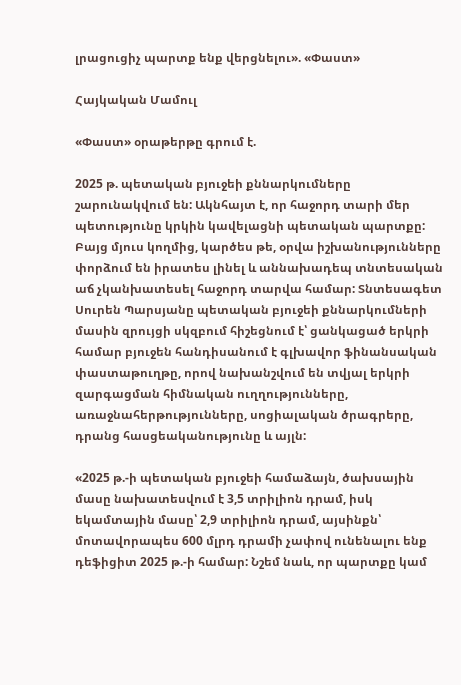լրացուցիչ պարտք ենք վերցնելու». «Փաստ»

Հայկական Մամուլ

«Փաստ» օրաթերթը գրում է.

2025 թ. պետական բյուջեի քննարկումները շարունակվում են: Ակնհայտ է, որ հաջորդ տարի մեր պետությունը կրկին կավելացնի պետական պարտքը: Բայց մյուս կողմից, կարծես թե, օրվա իշխանությունները փորձում են իրատես լինել և աննախադեպ տնտեսական աճ չկանխատեսել հաջորդ տարվա համար: Տնտեսագետ Սուրեն Պարսյանը պետական բյուջեի քննարկումների մասին զրույցի սկզբում հիշեցնում է՝ ցանկացած երկրի համար բյուջեն հանդիսանում է գլխավոր ֆինանսական փաստաթուղթը, որով նախանշվում են տվյալ երկրի զարգացման հիմնական ուղղությունները, առաջնահերթությունները, սոցիալական ծրագրերը, դրանց հասցեականությունը և այլն:

«2025 թ.-ի պետական բյուջեի համաձայն, ծախսային մասը նախատեսվում է 3,5 տրիլիոն դրամ, իսկ եկամտային մասը՝ 2,9 տրիլիոն դրամ, այսինքն՝ մոտավորապես 600 մլրդ դրամի չափով ունենալու ենք դեֆիցիտ 2025 թ.-ի համար: Նշեմ նաև, որ պարտքը կամ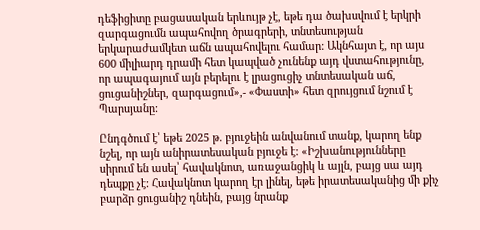դեֆիցիտը բացասական երևույթ չէ, եթե դա ծախսվում է երկրի զարգացումն ապահովող ծրագրերի, տնտեսության երկարաժամկետ աճն ապահովելու համար: Ակնհայտ է, որ այս 600 միլիարդ դրամի հետ կապված չունենք այդ վստահությունը, որ ապագայում այն բերելու է լրացուցիչ տնտեսական աճ, ցուցանիշներ, զարգացում»,- «Փաստի» հետ զրույցում նշում է Պարսյանը:

Ընդգծում է՝ եթե 2025 թ. բյուջեին անվանում տանք, կարող ենք նշել, որ այն անիրատեսական բյուջե է: «Իշխանությունները սիրում են ասել՝ հավակնոտ, առաջանցիկ և այլն, բայց սա այդ դեպքը չէ: Հավակնոտ կարող էր լինել, եթե իրատեսականից մի քիչ բարձր ցուցանիշ դնեին, բայց նրանք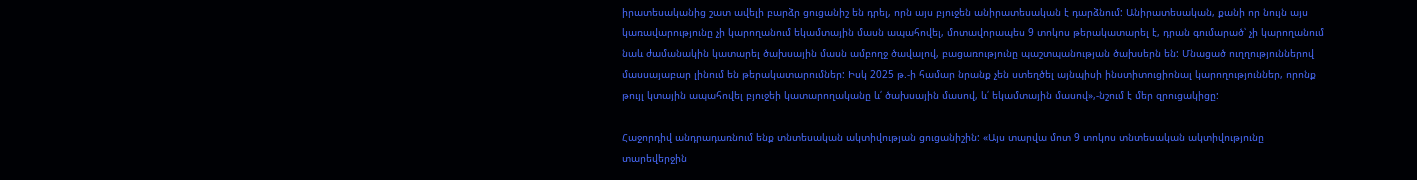իրատեսականից շատ ավելի բարձր ցուցանիշ են դրել, որն այս բյուջեն անիրատեսական է դարձնում: Անիրատեսական, քանի որ նույն այս կառավարությունը չի կարողանում եկամտային մասն ապահովել, մոտավորապես 9 տոկոս թերակատարել է, դրան գումարած՝ չի կարողանում նաև ժամանակին կատարել ծախսային մասն ամբողջ ծավալով, բացառությունը պաշտպանության ծախսերն են: Մնացած ուղղություններով մասսայաբար լինում են թերակատարումներ: Իսկ 2025 թ.-ի համար նրանք չեն ստեղծել այնպիսի ինստիտուցիոնալ կարողություններ, որոնք թույլ կտային ապահովել բյուջեի կատարողականը և՛ ծախսային մասով, և՛ եկամտային մասով»,-նշում է մեր զրուցակիցը:

Հաջորդիվ անդրադառնում ենք տնտեսական ակտիվության ցուցանիշին: «Այս տարվա մոտ 9 տոկոս տնտեսական ակտիվությունը տարեվերջին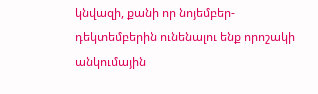կնվազի, քանի որ նոյեմբեր-դեկտեմբերին ունենալու ենք որոշակի անկումային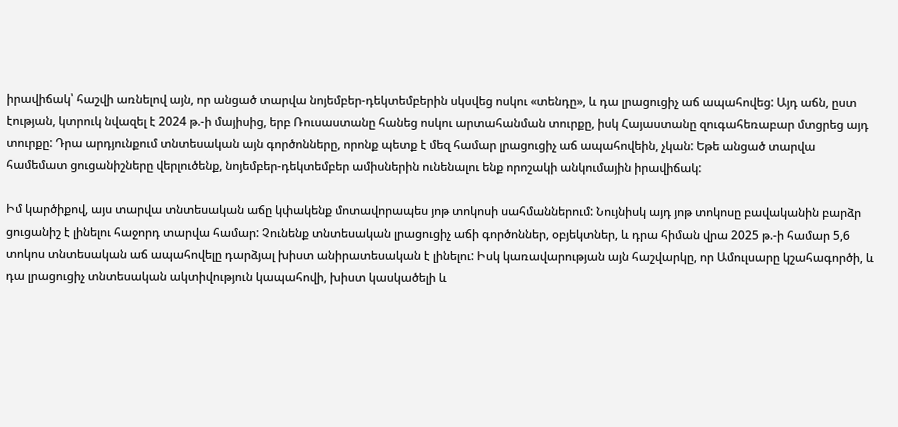իրավիճակ՝ հաշվի առնելով այն, որ անցած տարվա նոյեմբեր-դեկտեմբերին սկսվեց ոսկու «տենդը», և դա լրացուցիչ աճ ապահովեց: Այդ աճն, ըստ էության, կտրուկ նվազել է 2024 թ.-ի մայիսից, երբ Ռուսաստանը հանեց ոսկու արտահանման տուրքը, իսկ Հայաստանը զուգահեռաբար մտցրեց այդ տուրքը: Դրա արդյունքում տնտեսական այն գործոնները, որոնք պետք է մեզ համար լրացուցիչ աճ ապահովեին, չկան: Եթե անցած տարվա համեմատ ցուցանիշները վերլուծենք, նոյեմբեր-դեկտեմբեր ամիսներին ունենալու ենք որոշակի անկումային իրավիճակ:

Իմ կարծիքով, այս տարվա տնտեսական աճը կփակենք մոտավորապես յոթ տոկոսի սահմաններում: Նույնիսկ այդ յոթ տոկոսը բավականին բարձր ցուցանիշ է լինելու հաջորդ տարվա համար: Չունենք տնտեսական լրացուցիչ աճի գործոններ, օբյեկտներ, և դրա հիման վրա 2025 թ.-ի համար 5,6 տոկոս տնտեսական աճ ապահովելը դարձյալ խիստ անիրատեսական է լինելու: Իսկ կառավարության այն հաշվարկը, որ Ամուլսարը կշահագործի, և դա լրացուցիչ տնտեսական ակտիվություն կապահովի, խիստ կասկածելի և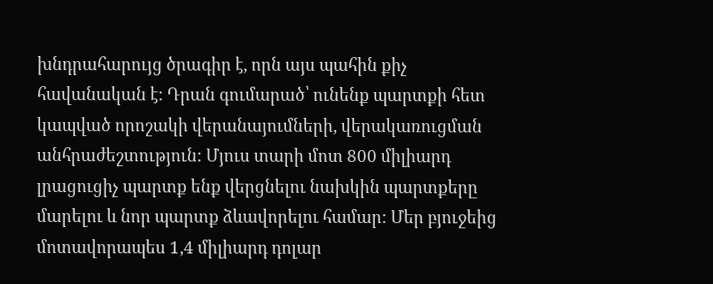խնդրահարույց ծրագիր է, որն այս պահին քիչ հավանական է: Դրան գումարած՝ ունենք պարտքի հետ կապված որոշակի վերանայումների, վերակառուցման անհրաժեշտություն: Մյուս տարի մոտ 800 միլիարդ լրացուցիչ պարտք ենք վերցնելու նախկին պարտքերը մարելու և նոր պարտք ձևավորելու համար: Մեր բյուջեից մոտավորապես 1,4 միլիարդ դոլար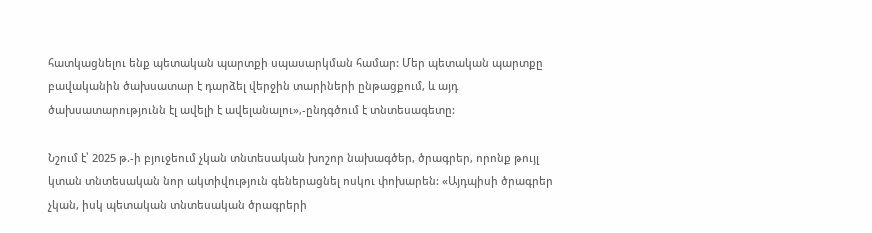հատկացնելու ենք պետական պարտքի սպասարկման համար: Մեր պետական պարտքը բավականին ծախսատար է դարձել վերջին տարիների ընթացքում, և այդ ծախսատարությունն էլ ավելի է ավելանալու»,-ընդգծում է տնտեսագետը:

Նշում է՝ 2025 թ.-ի բյուջեում չկան տնտեսական խոշոր նախագծեր, ծրագրեր, որոնք թույլ կտան տնտեսական նոր ակտիվություն գեներացնել ոսկու փոխարեն: «Այդպիսի ծրագրեր չկան, իսկ պետական տնտեսական ծրագրերի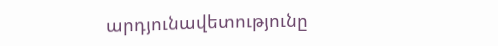արդյունավետությունը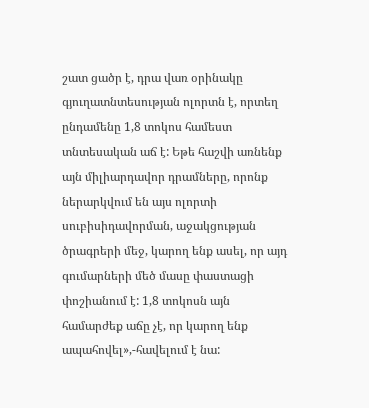շատ ցածր է, դրա վառ օրինակը գյուղատնտեսության ոլորտն է, որտեղ ընդամենը 1,8 տոկոս համեստ տնտեսական աճ է: Եթե հաշվի առնենք այն միլիարդավոր դրամները, որոնք ներարկվում են այս ոլորտի սուբիսիդավորման, աջակցության ծրագրերի մեջ, կարող ենք ասել, որ այդ գումարների մեծ մասը փաստացի փոշիանում է: 1,8 տոկոսն այն համարժեք աճը չէ, որ կարող ենք ապահովել»,-հավելում է նա: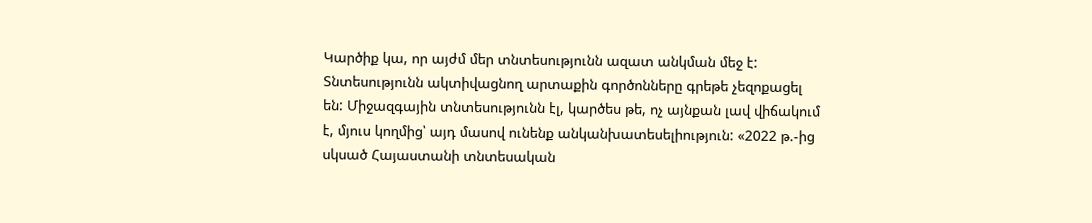Կարծիք կա, որ այժմ մեր տնտեսությունն ազատ անկման մեջ է: Տնտեսությունն ակտիվացնող արտաքին գործոնները գրեթե չեզոքացել են: Միջազգային տնտեսությունն էլ, կարծես թե, ոչ այնքան լավ վիճակում է, մյուս կողմից՝ այդ մասով ունենք անկանխատեսելիություն: «2022 թ.-ից սկսած Հայաստանի տնտեսական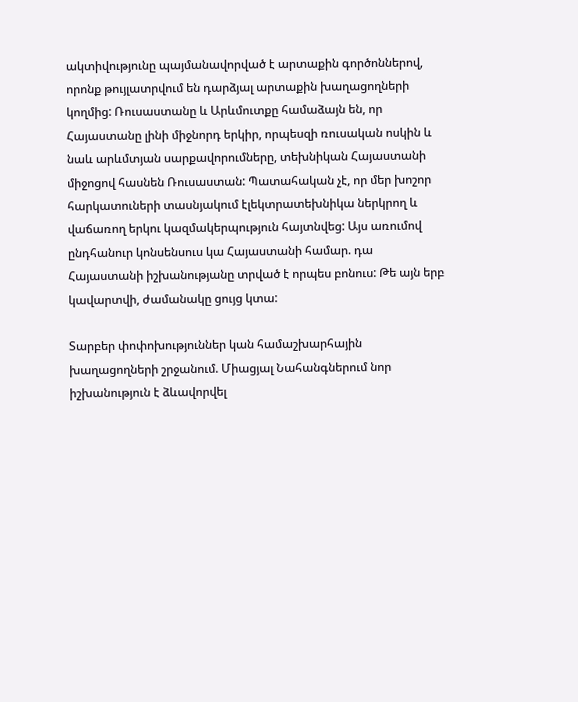ակտիվությունը պայմանավորված է արտաքին գործոններով, որոնք թույլատրվում են դարձյալ արտաքին խաղացողների կողմից: Ռուսաստանը և Արևմուտքը համաձայն են, որ Հայաստանը լինի միջնորդ երկիր, որպեսզի ռուսական ոսկին և նաև արևմտյան սարքավորումները, տեխնիկան Հայաստանի միջոցով հասնեն Ռուսաստան: Պատահական չէ, որ մեր խոշոր հարկատուների տասնյակում էլեկտրատեխնիկա ներկրող և վաճառող երկու կազմակերպություն հայտնվեց: Այս առումով ընդհանուր կոնսենսուս կա Հայաստանի համար. դա Հայաստանի իշխանությանը տրված է որպես բոնուս: Թե այն երբ կավարտվի, ժամանակը ցույց կտա:

Տարբեր փոփոխություններ կան համաշխարհային խաղացողների շրջանում. Միացյալ Նահանգներում նոր իշխանություն է ձևավորվել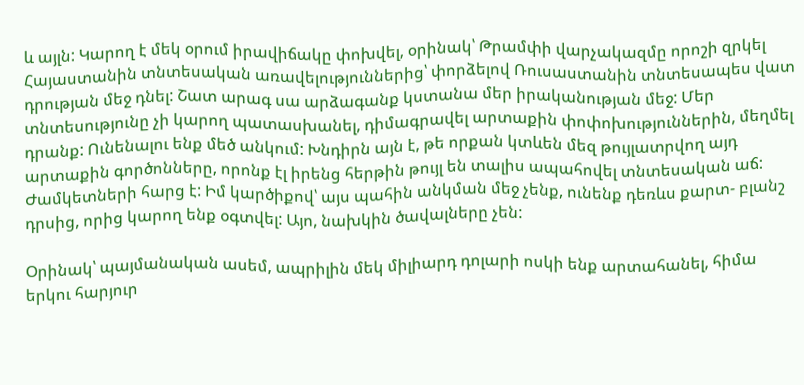և այլն: Կարող է մեկ օրում իրավիճակը փոխվել, օրինակ՝ Թրամփի վարչակազմը որոշի զրկել Հայաստանին տնտեսական առավելություններից՝ փորձելով Ռուսաստանին տնտեսապես վատ դրության մեջ դնել: Շատ արագ սա արձագանք կստանա մեր իրականության մեջ: Մեր տնտեսությունը չի կարող պատասխանել, դիմագրավել արտաքին փոփոխություններին, մեղմել դրանք: Ունենալու ենք մեծ անկում: Խնդիրն այն է, թե որքան կտևեն մեզ թույլատրվող այդ արտաքին գործոնները, որոնք էլ իրենց հերթին թույլ են տալիս ապահովել տնտեսական աճ: Ժամկետների հարց է: Իմ կարծիքով՝ այս պահին անկման մեջ չենք, ունենք դեռևս քարտ- բլանշ դրսից, որից կարող ենք օգտվել: Այո, նախկին ծավալները չեն:

Օրինակ՝ պայմանական ասեմ, ապրիլին մեկ միլիարդ դոլարի ոսկի ենք արտահանել, հիմա երկու հարյուր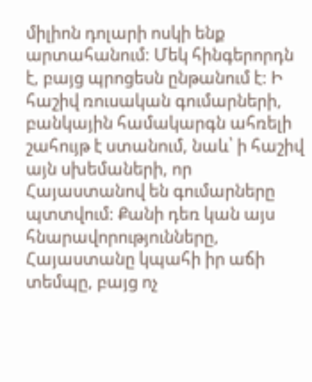միլիոն դոլարի ոսկի ենք արտահանում: Մեկ հինգերորդն է, բայց պրոցեսն ընթանում է: Ի հաշիվ ռուսական գումարների, բանկային համակարգն ահռելի շահույթ է ստանում, նաև՝ ի հաշիվ այն սխեմաների, որ Հայաստանով են գումարները պտտվում: Քանի դեռ կան այս հնարավորությունները, Հայաստանը կպահի իր աճի տեմպը, բայց ոչ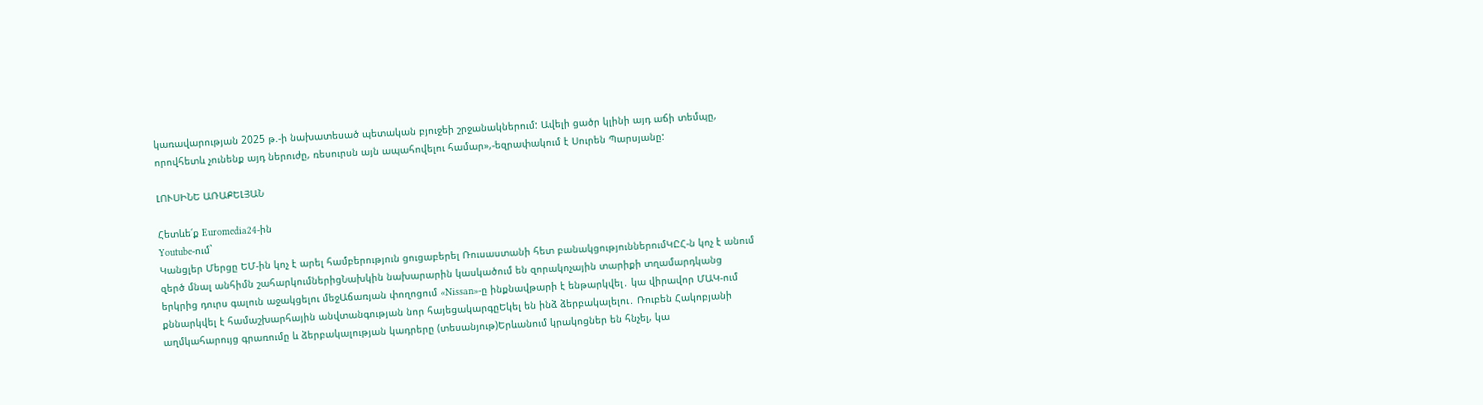կառավարության 2025 թ.-ի նախատեսած պետական բյուջեի շրջանակներում: Ավելի ցածր կլինի այդ աճի տեմպը, որովհետև չունենք այդ ներուժը, ռեսուրսն այն ապահովելու համար»,-եզրափակում է Սուրեն Պարսյանը:

ԼՈՒՍԻՆԵ ԱՌԱՔԵԼՅԱՆ

Հետևե՛ք Euromedia24-ին
Youtube-ում`
Կանցլեր Մերցը ԵՄ-ին կոչ է արել համբերություն ցուցաբերել Ռուսաստանի հետ բանակցություններումԿԸՀ-ն կոչ է անում զերծ մնալ անհիմն շահարկումներիցՆախկին նախարարին կասկածում են զորակոչային տարիքի տղամարդկանց երկրից դուրս գալուն աջակցելու մեջԱճառյան փողոցում «Nissan»-ը ինքնավթարի է ենթարկվել․ կա վիրավոր ՄԱԿ-ում քննարկվել է համաշխարհային անվտանգության նոր հայեցակարգըԵկել են ինձ ձերբակալելու․ Ռուբեն Հակոբյանի աղմկահարույց գրառումը և ձերբակալության կադրերը (տեսանյութ)Երևանում կրակոցներ են հնչել, կա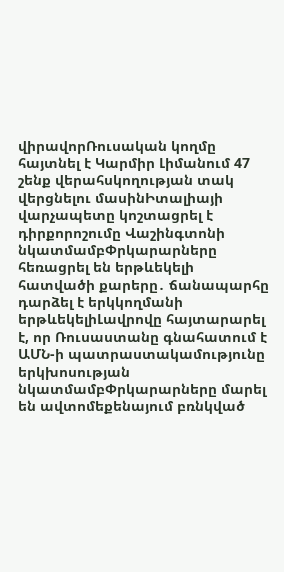վիրավորՌուսական կողմը հայտնել է Կարմիր Լիմանում 47 շենք վերահսկողության տակ վերցնելու մասինԻտալիայի վարչապետը կոշտացրել է դիրքորոշումը Վաշինգտոնի նկատմամբՓրկարարները հեռացրել են երթևեկելի հատվածի քարերը․ ճանապարհը դարձել է երկկողմանի երթևեկելիԼավրովը հայտարարել է, որ Ռուսաստանը գնահատում է ԱՄՆ-ի պատրաստակամությունը երկխոսության նկատմամբՓրկարարները մարել են ավտոմեքենայում բռնկված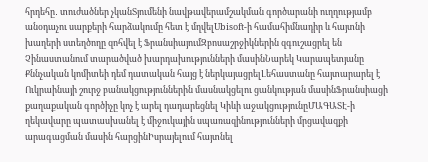հրդեհը․ տուժածներ չկանՏյումենի նավթավերամշակման գործարանի ուղղությամբ անօդաչու սարքերի հարձակումը հետ է մղվելUbisoft-ի համահիմնադիր և հայտնի խաղերի ստեղծողը զոհվել է ՖրանսիայումԶբոսաշրջիկներին զգուշացրել են Չինաստանում տարածված խարդախությունների մասինՆարեկ Կարապետյանը Քննչական կոմիտեի դեմ դատական հայց է ներկայացրելԼեհաստանը հայտարարել է Ուկրաինայի շուրջ բանակցություններին մասնակցելու ցանկության մասինՖրանսիացի քաղաքական գործիչը կոչ է արել դադարեցնել Կիևի աջակցությունըՄԱԳԱՏԷ-ի ղեկավարը պատասխանել է միջուկային սպառազինությունների մրցավազքի արագացման մասին հարցինԻսրայելում հայտնել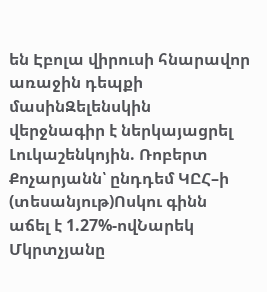են Էբոլա վիրուսի հնարավոր առաջին դեպքի մասինԶելենսկին վերջնագիր է ներկայացրել Լուկաշենկոյին. Ռոբերտ Քոչարյանն՝ ընդդեմ ԿԸՀ–ի (տեսանյութ)Ոսկու գինն աճել է 1.27%-ովՆարեկ Մկրտչյանը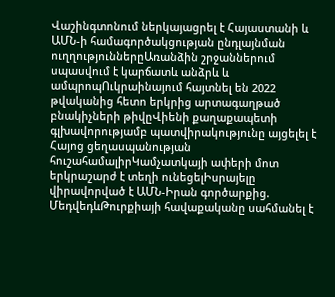Վաշինգտոնում ներկայացրել է Հայաստանի և ԱՄՆ-ի համագործակցության ընդլայնման ուղղություններըԱռանձին շրջաններում սպասվում է կարճատև անձրև և ամպրոպՈւկրաինայում հայտնել են 2022 թվականից հետո երկրից արտագաղթած բնակիչների թիվըՎիենի քաղաքապետի գլխավորությամբ պատվիրակությունը այցելել է Հայոց ցեղասպանության հուշահամալիրԿամչատկայի ափերի մոտ երկրաշարժ է տեղի ունեցելԻսրայելը վիրավորված է ԱՄՆ-Իրան գործարքից. ՄեդվեդևԹուրքիայի հավաքականը սահմանել է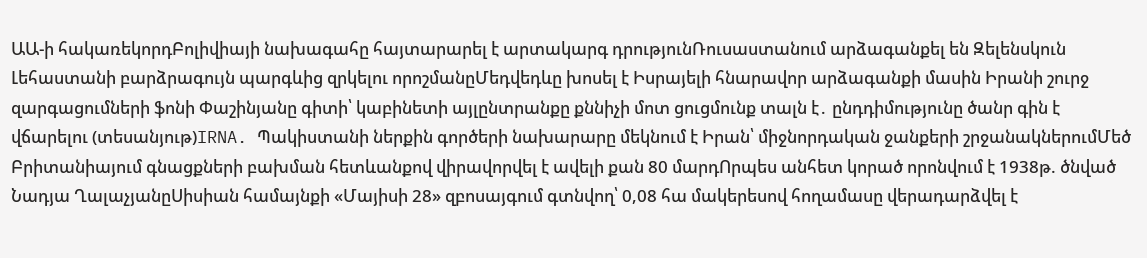ԱԱ-ի հակառեկորդԲոլիվիայի նախագահը հայտարարել է արտակարգ դրությունՌուսաստանում արձագանքել են Զելենսկուն Լեհաստանի բարձրագույն պարգևից զրկելու որոշմանըՄեդվեդևը խոսել է Իսրայելի հնարավոր արձագանքի մասին Իրանի շուրջ զարգացումների ֆոնի Փաշինյանը գիտի՝ կաբինետի այլընտրանքը քննիչի մոտ ցուցմունք տալն է․ ընդդիմությունը ծանր գին է վճարելու (տեսանյութ)IRNA. Պակիստանի ներքին գործերի նախարարը մեկնում է Իրան՝ միջնորդական ջանքերի շրջանակներումՄեծ Բրիտանիայում գնացքների բախման հետևանքով վիրավորվել է ավելի քան 80 մարդՈրպես անհետ կորած որոնվում է 1938թ. ծնված Նադյա ՂալաչյանըՍիսիան համայնքի «Մայիսի 28» զբոսայգում գտնվող՝ 0,08 հա մակերեսով հողամասը վերադարձվել է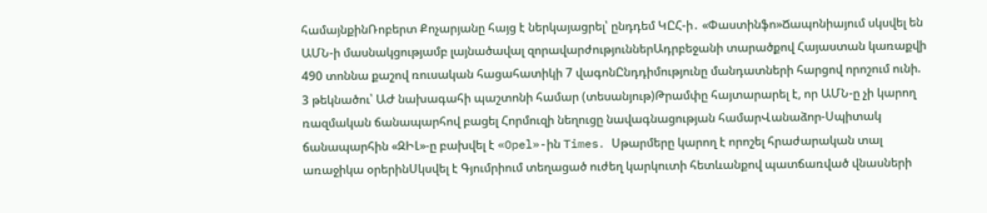համայնքինՌոբերտ Քոչարյանը հայց է ներկայացրել՝ ընդդեմ ԿԸՀ-ի․ «Փաստինֆո»Ճապոնիայում սկսվել են ԱՄՆ-ի մասնակցությամբ լայնածավալ զորավարժություններԱդրբեջանի տարածքով Հայաստան կառաքվի 490 տոննա քաշով ռուսական հացահատիկի 7 վագոնԸնդդիմությունը մանդատների հարցով որոշում ունի. 3 թեկնածու՝ ԱԺ նախագահի պաշտոնի համար (տեսանյութ)Թրամփը հայտարարել է, որ ԱՄՆ-ը չի կարող ռազմական ճանապարհով բացել Հորմուզի նեղուցը նավագնացության համարՎանաձոր-Սպիտակ ճանապարհին «ԶԻԼ»-ը բախվել է «Opel»-ին Times․ Սթարմերը կարող է որոշել հրաժարական տալ առաջիկա օրերինՍկսվել է Գյումրիում տեղացած ուժեղ կարկուտի հետևանքով պատճառված վնասների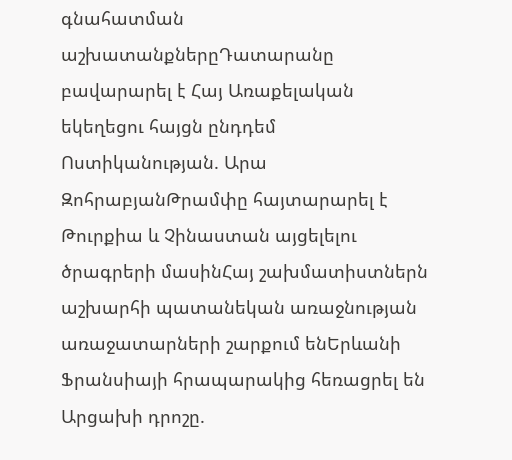գնահատման աշխատանքներըԴատարանը բավարարել է Հայ Առաքելական եկեղեցու հայցն ընդդեմ Ոստիկանության. Արա ԶոհրաբյանԹրամփը հայտարարել է Թուրքիա և Չինաստան այցելելու ծրագրերի մասինՀայ շախմատիստներն աշխարհի պատանեկան առաջնության առաջատարների շարքում ենԵրևանի Ֆրանսիայի հրապարակից հեռացրել են Արցախի դրոշը.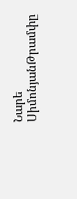Նարե ՍիմոնյանԹրամփը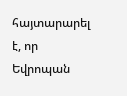հայտարարել է, որ Եվրոպան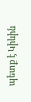պետք է Կիևին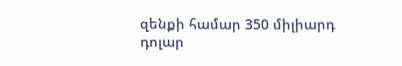զենքի համար 350 միլիարդ դոլար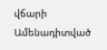վճարի
Ամենադիտված